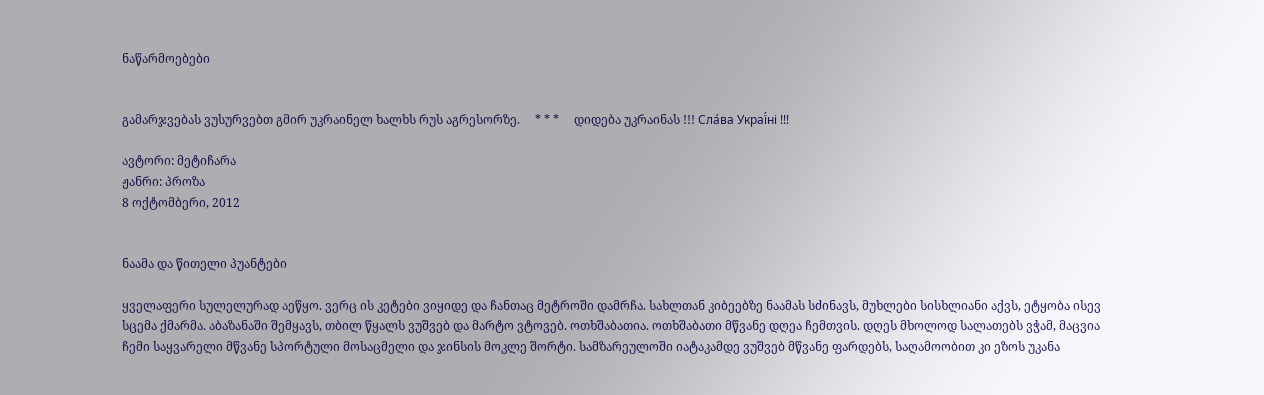ნაწარმოებები


გამარჯვებას ვუსურვებთ გმირ უკრაინელ ხალხს რუს აგრესორზე.     * * *     დიდება უკრაინას !!! Сла́ва Украї́ні !!!

ავტორი: მეტიჩარა
ჟანრი: პროზა
8 ოქტომბერი, 2012


ნაამა და წითელი პუანტები

ყველაფერი სულელურად აეწყო. ვერც ის კეტები ვიყიდე და ჩანთაც მეტროში დამრჩა. სახლთან კიბეებზე ნაამას სძინავს, მუხლები სისხლიანი აქვს, ეტყობა ისევ სცემა ქმარმა. აბაზანაში შემყავს, თბილ წყალს ვუშვებ და მარტო ვტოვებ. ოთხშაბათია. ოთხშაბათი მწვანე დღეა ჩემთვის. დღეს მხოლოდ სალათებს ვჭამ, მაცვია ჩემი საყვარელი მწვანე სპორტული მოსაცმელი და ჯინსის მოკლე შორტი. სამზარეულოში იატაკამდე ვუშვებ მწვანე ფარდებს, საღამოობით კი ეზოს უკანა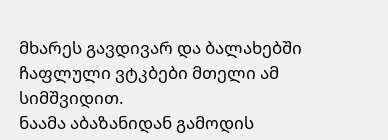მხარეს გავდივარ და ბალახებში ჩაფლული ვტკბები მთელი ამ სიმშვიდით.
ნაამა აბაზანიდან გამოდის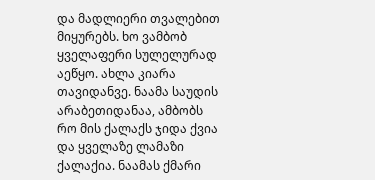და მადლიერი თვალებით მიყურებს. ხო ვამბობ ყველაფერი სულელურად აეწყო. ახლა კიარა თავიდანვე. ნაამა საუდის არაბეთიდანაა, ამბობს რო მის ქალაქს ჯიდა ქვია და ყველაზე ლამაზი ქალაქია. ნაამას ქმარი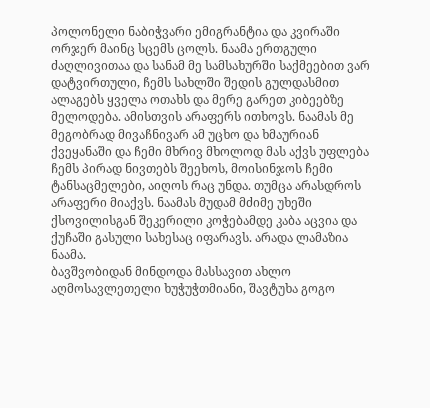პოლონელი ნაბიჭვარი ემიგრანტია და კვირაში ორჯერ მაინც სცემს ცოლს. ნაამა ერთგული ძაღლივითაა და სანამ მე სამსახურში საქმეებით ვარ დატვირთული, ჩემს სახლში შედის გულდასმით ალაგებს ყველა ოთახს და მერე გარეთ კიბეებზე მელოდება. ამისთვის არაფერს ითხოვს. ნაამას მე მეგობრად მივაჩნივარ ამ უცხო და ხმაურიან ქვეყანაში და ჩემი მხრივ მხოლოდ მას აქვს უფლება ჩემს პირად ნივთებს შეეხოს, მოისინჯოს ჩემი ტანსაცმელები, აიღოს რაც უნდა. თუმცა არასდროს არაფერი მიაქვს. ნაამას მუდამ მძიმე უხეში ქსოვილისგან შეკერილი კოჭებამდე კაბა აცვია და ქუჩაში გასული სახესაც იფარავს. არადა ლამაზია ნაამა.
ბავშვობიდან მინდოდა მასსავით ახლო აღმოსავლეთელი ხუჭუჭთმიანი, შავტუხა გოგო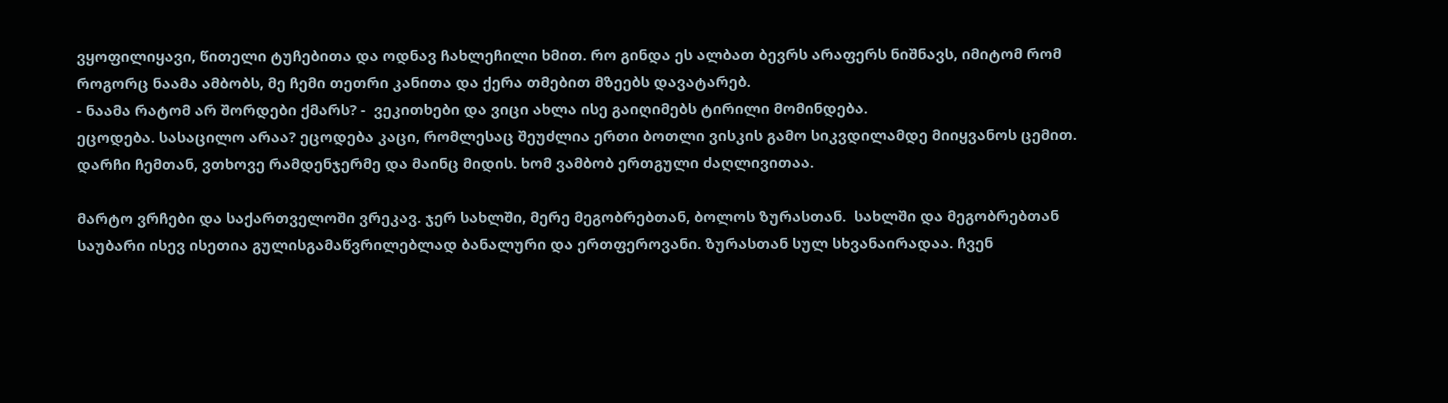ვყოფილიყავი, წითელი ტუჩებითა და ოდნავ ჩახლეჩილი ხმით. რო გინდა ეს ალბათ ბევრს არაფერს ნიშნავს, იმიტომ რომ როგორც ნაამა ამბობს, მე ჩემი თეთრი კანითა და ქერა თმებით მზეებს დავატარებ.
- ნაამა რატომ არ შორდები ქმარს? -  ვეკითხები და ვიცი ახლა ისე გაიღიმებს ტირილი მომინდება.
ეცოდება. სასაცილო არაა? ეცოდება კაცი, რომლესაც შეუძლია ერთი ბოთლი ვისკის გამო სიკვდილამდე მიიყვანოს ცემით. დარჩი ჩემთან, ვთხოვე რამდენჯერმე და მაინც მიდის. ხომ ვამბობ ერთგული ძაღლივითაა.

მარტო ვრჩები და საქართველოში ვრეკავ. ჯერ სახლში, მერე მეგობრებთან, ბოლოს ზურასთან.  სახლში და მეგობრებთან საუბარი ისევ ისეთია გულისგამაწვრილებლად ბანალური და ერთფეროვანი. ზურასთან სულ სხვანაირადაა. ჩვენ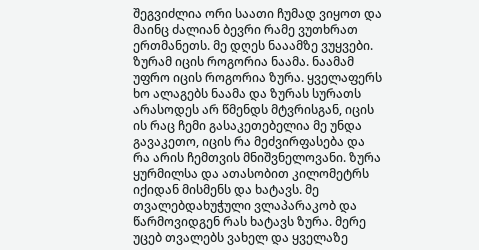შეგვიძლია ორი საათი ჩუმად ვიყოთ და მაინც ძალიან ბევრი რამე ვუთხრათ ერთმანეთს. მე დღეს ნააამზე ვუყვები. ზურამ იცის როგორია ნაამა. ნაამამ უფრო იცის როგორია ზურა. ყველაფერს ხო ალაგებს ნაამა და ზურას სურათს არასოდეს არ წმენდს მტვრისგან, იცის ის რაც ჩემი გასაკეთებელია მე უნდა გავაკეთო, იცის რა მეძვირფასება და რა არის ჩემთვის მნიშვნელოვანი. ზურა ყურმილსა და ათასობით კილომეტრს იქიდან მისმენს და ხატავს. მე თვალებდახუჭული ვლაპარაკობ და წარმოვიდგენ რას ხატავს ზურა. მერე უცებ თვალებს ვახელ და ყველაზე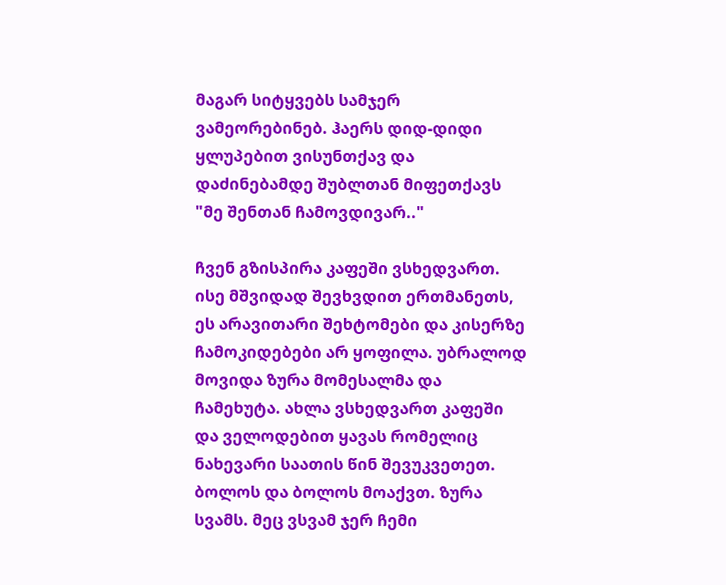მაგარ სიტყვებს სამჯერ ვამეორებინებ. ჰაერს დიდ-დიდი ყლუპებით ვისუნთქავ და დაძინებამდე შუბლთან მიფეთქავს "მე შენთან ჩამოვდივარ.."

ჩვენ გზისპირა კაფეში ვსხედვართ. ისე მშვიდად შევხვდით ერთმანეთს, ეს არავითარი შეხტომები და კისერზე ჩამოკიდებები არ ყოფილა. უბრალოდ მოვიდა ზურა მომესალმა და ჩამეხუტა. ახლა ვსხედვართ კაფეში და ველოდებით ყავას რომელიც ნახევარი საათის წინ შევუკვეთეთ. ბოლოს და ბოლოს მოაქვთ. ზურა სვამს. მეც ვსვამ ჯერ ჩემი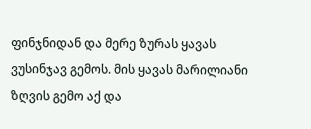ფინჯნიდან და მერე ზურას ყავას ვუსინჯავ გემოს. მის ყავას მარილიანი ზღვის გემო აქ და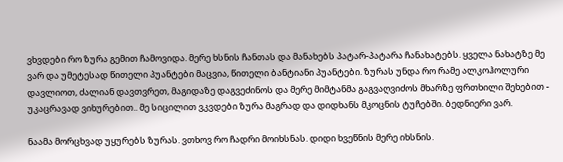ვხვდები რო ზურა გემით ჩამოვიდა. მერე ხსნის ჩანთას და მანახებს პატარ-პატარა ჩანახატებს. ყველა ნახატზე მე ვარ და უმეტესად წითელი პუანტები მაცვია, წითელი ბანტიანი პუანტები. ზურას უნდა რო რამე ალკოჰოლური დავლიოთ, ძალიან დავთვრეთ, მაგიდაზე დაგვეძინოს და მერე მიმტანმა გაგვაღვიძოს მხარზე ფრთხილი შეხებით - უკაცრავად ვიხურებით.. მე სიცილით ვკვდები ზურა მაგრად და დიდხანს მკოცნის ტუჩებში. ბედნიერი ვარ.

ნაამა მორცხვად უყურებს ზურას. ვთხოვ რო ჩადრი მოიხსნას. დიდი ხვეწნის მერე იხსნის.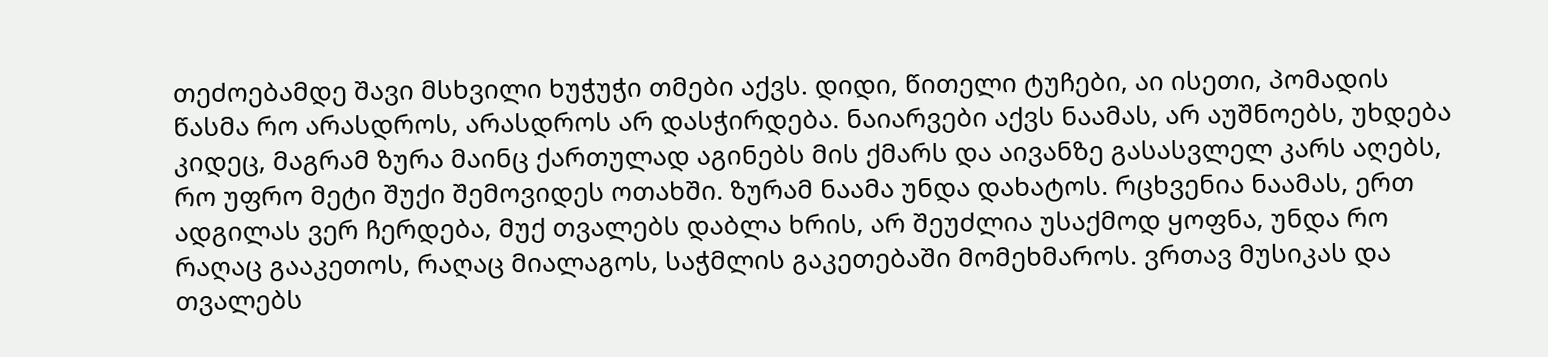თეძოებამდე შავი მსხვილი ხუჭუჭი თმები აქვს. დიდი, წითელი ტუჩები, აი ისეთი, პომადის წასმა რო არასდროს, არასდროს არ დასჭირდება. ნაიარვები აქვს ნაამას, არ აუშნოებს, უხდება კიდეც, მაგრამ ზურა მაინც ქართულად აგინებს მის ქმარს და აივანზე გასასვლელ კარს აღებს, რო უფრო მეტი შუქი შემოვიდეს ოთახში. ზურამ ნაამა უნდა დახატოს. რცხვენია ნაამას, ერთ ადგილას ვერ ჩერდება, მუქ თვალებს დაბლა ხრის, არ შეუძლია უსაქმოდ ყოფნა, უნდა რო რაღაც გააკეთოს, რაღაც მიალაგოს, საჭმლის გაკეთებაში მომეხმაროს. ვრთავ მუსიკას და თვალებს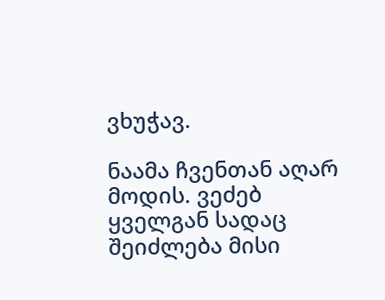ვხუჭავ.

ნაამა ჩვენთან აღარ მოდის. ვეძებ ყველგან სადაც შეიძლება მისი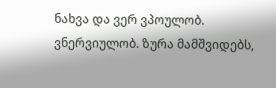ნახვა და ვერ ვპოულობ. ვნერვიულობ. ზურა მამშვიდებს,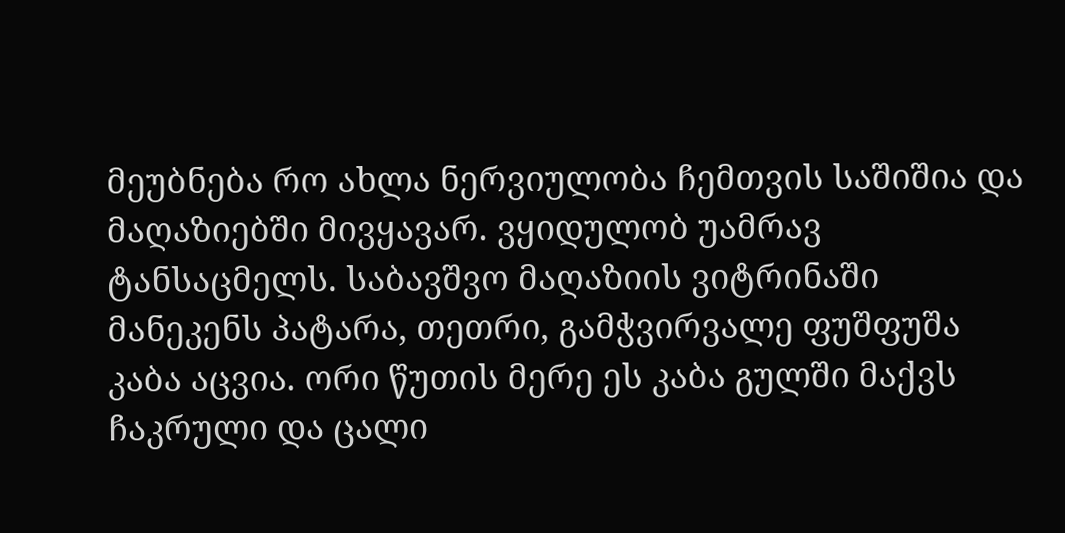მეუბნება რო ახლა ნერვიულობა ჩემთვის საშიშია და მაღაზიებში მივყავარ. ვყიდულობ უამრავ ტანსაცმელს. საბავშვო მაღაზიის ვიტრინაში მანეკენს პატარა, თეთრი, გამჭვირვალე ფუშფუშა კაბა აცვია. ორი წუთის მერე ეს კაბა გულში მაქვს ჩაკრული და ცალი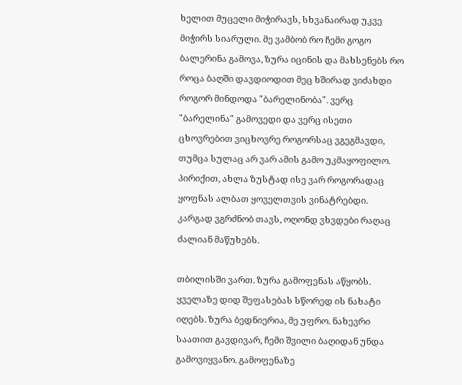ხელით მუცელი მიჭირავს, სხვანაირად უკვე მიჭირს სიარული. მე ვამბობ რო ჩემი გოგო ბალერინა გამოვა, ზურა იცინის და მახსენებს რო როცა ბაღში დავდიოდით მეც ხშირად ვიძახდი როგორ მინდოდა "ბარელინობა". ვერც "ბარელინა" გამოვედი და ვერც ისეთი ცხოვრებით ვიცხოვრე როგორსაც ვგეგმავდი, თუმცა სულაც არ ვარ ამის გამო უკმაყოფილო. პირიქით, ახლა ზუსტად ისე ვარ როგორადაც ყოფნას ალბათ ყოველთვის ვინატრებდი. კარგად ვგრძნობ თავს, ოღონდ ვხვდები რაღაც ძალიან მაწუხებს.

თბილისში ვართ. ზურა გამოფენას აწყობს. ყველაზე დიდ შეფასებას სწორედ ის ნახატი იღებს. ზურა ბედნიერია, მე უფრო. ნახევრი საათით გავდივარ, ჩემი შვილი ბაღიდან უნდა გამოვიყვანო. გამოფენაზე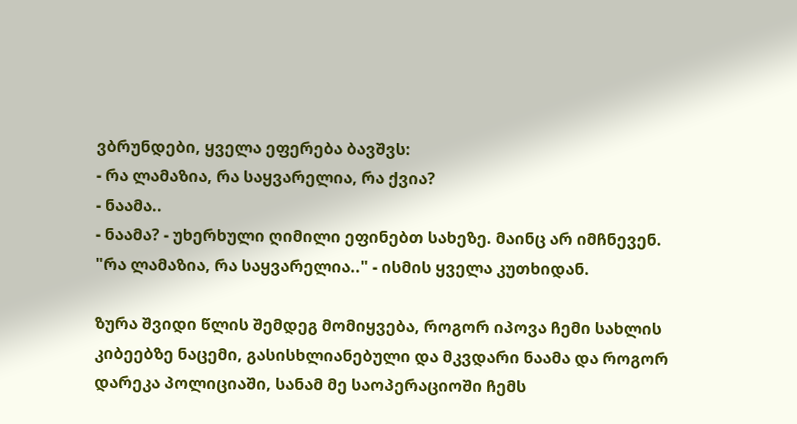ვბრუნდები, ყველა ეფერება ბავშვს:
- რა ლამაზია, რა საყვარელია, რა ქვია?
- ნაამა..
- ნაამა? - უხერხული ღიმილი ეფინებთ სახეზე. მაინც არ იმჩნევენ.
"რა ლამაზია, რა საყვარელია.." - ისმის ყველა კუთხიდან.

ზურა შვიდი წლის შემდეგ მომიყვება, როგორ იპოვა ჩემი სახლის კიბეებზე ნაცემი, გასისხლიანებული და მკვდარი ნაამა და როგორ დარეკა პოლიციაში, სანამ მე საოპერაციოში ჩემს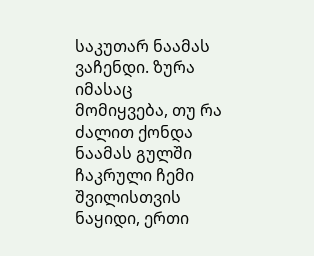საკუთარ ნაამას ვაჩენდი. ზურა იმასაც მომიყვება, თუ რა ძალით ქონდა ნაამას გულში ჩაკრული ჩემი შვილისთვის ნაყიდი, ერთი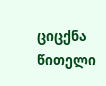ციცქნა წითელი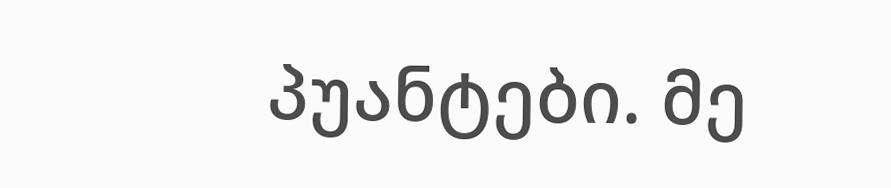პუანტები. მე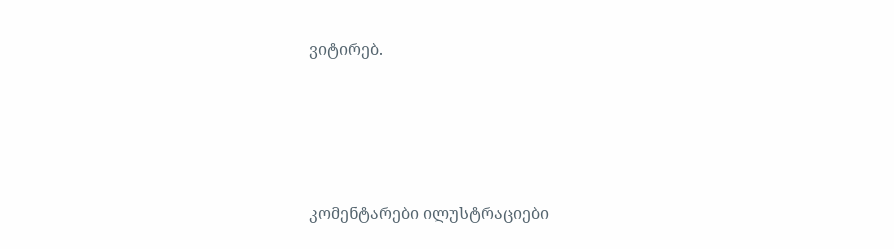ვიტირებ.







კომენტარები ილუსტრაციები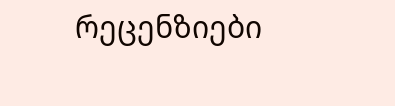რეცენზიები